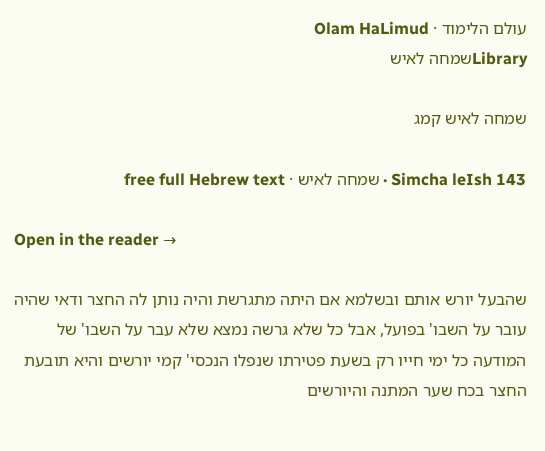עולם הלימוד · Olam HaLimud
Libraryשמחה לאיש

שמחה לאיש קמג

Simcha leIsh 143 · שמחה לאיש · free full Hebrew text

Open in the reader →

שהבעל יורש אותם ובשלמא אם היתה מתגרשת והיה נותן לה החצר ודאי שהיה עובר על השבו' בפועל, אבל כל שלא גרשה נמצא שלא עבר על השבו' של המודעה כל ימי חייו רק בשעת פטירתו שנפלו הנכסי' קמי יורשים והיא תובעת החצר בכח שער המתנה והיורשים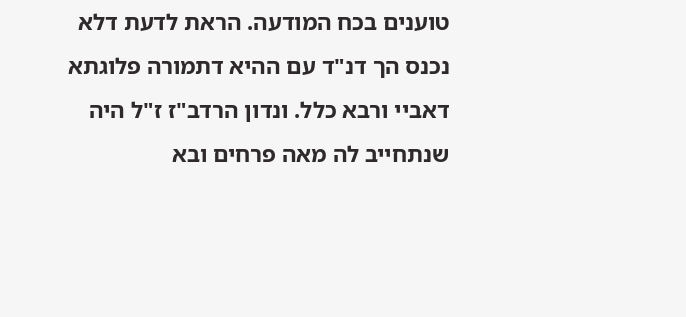טוענים בכח המודעה. הראת לדעת דלא נכנס הך דנ"ד עם ההיא דתמורה פלוגתא דאביי ורבא כלל. ונדון הרדב"ז ז"ל היה שנתחייב לה מאה פרחים ובא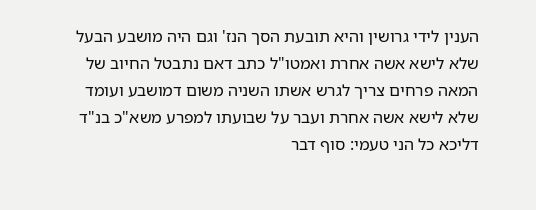הענין לידי גרושין והיא תובעת הסך הנז' וגם היה מושבע הבעל שלא לישא אשה אחרת ואמטו"ל כתב דאם נתבטל החיוב של המאה פרחים צריך לגרש אשתו השניה משום דמושבע ועומד שלא לישא אשה אחרת ועבר על שבועתו למפרע משא"כ בנ"ד דליכא כל הני טעמי: סוף דבר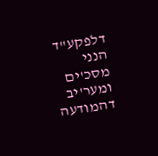דלפקע"ד הנני מסכ'ים ומער'יב דהמודעה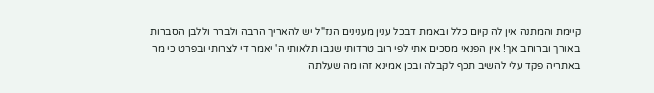קיימת והמתנה אין לה קיום כלל ובאמת דבכל ענין מענינים הנז"ל יש להאריך הרבה ולברר וללבן הסברות באורך וברוחב אך! אין הפנאי מסכים אתי לפי רוב טרדותי שגבו תלאותי ה' יאמר די לצרותי ובפרט כי מר באתריה פקד עלי להשיב תכף לקבלה ובכן אמינא זהו מה שעלתה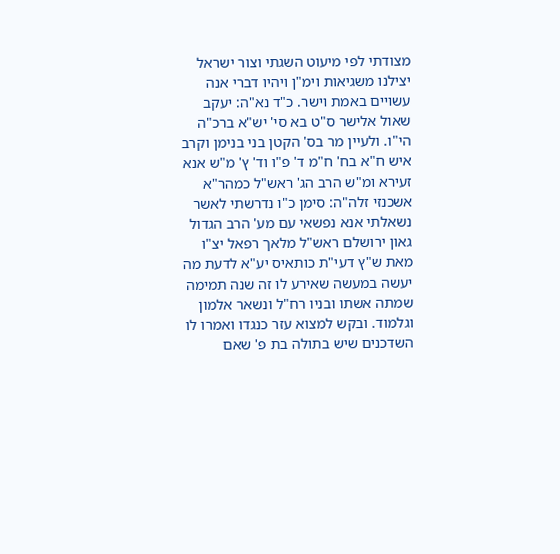מצודתי לפי מיעוט השגתי וצור ישראל יצילנו משגיאות וימ"ן ויהיו דברי אנה עשויים באמת וישר. כ"ד נא"ה: יעקב שאול אלישר ס"ט בא סי' יש"א ברכ"ה הי"ו. ולעיין מר בס' הקטן בני בנימן וקרב איש ח"א בח' ח"מ ד' פ"ו וד' ץ' מ"ש אנא זעירא ומ"ש הרב הג' ראש"ל כמהר"א אשכנזי זלה"ה: סימן כ"ו נדרשתי לאשר נשאלתי אנא נפשאי עם מע' הרב הגדול גאון ירושלם ראש"ל מלאך רפאל יצ"ו מאת ש"ץ דעי"ת כותאיס יע"א לדעת מה יעשה במעשה שאירע לו זה שנה תמימה שמתה אשתו ובניו רח"ל ונשאר אלמון וגלמוד. ובקש למצוא עזר כנגדו ואמרו לו השדכנים שיש בתולה בת פ' שאם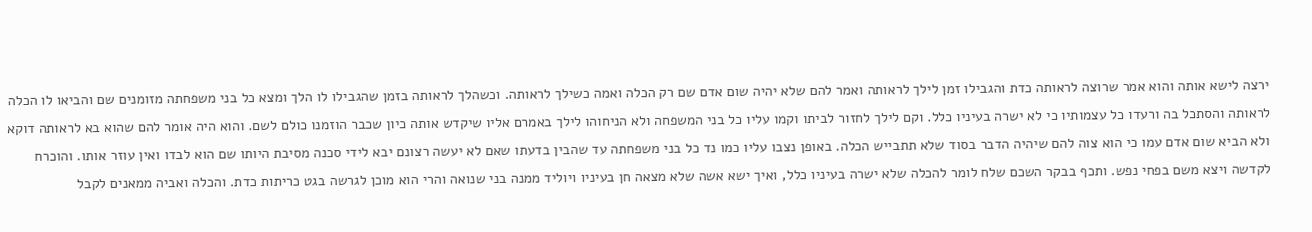ירצה לישא אותה והוא אמר שרוצה לראותה כדת והגבילו זמן לילך לראותה ואמר להם שלא יהיה שום אדם שם רק הכלה ואמה כשילך לראותה. וכשהלך לראותה בזמן שהגבילו לו הלך ומצא כל בני משפחתה מזומנים שם והביאו לו הכלה לראותה והסתכל בה ורעדו כל עצמותיו כי לא ישרה בעיניו כלל. וקם לילך לחזור לביתו וקמו עליו כל בני המשפחה ולא הניחוהו לילך באמרם אליו שיקדש אותה כיון שכבר הוזמנו כולם לשם. והוא היה אומר להם שהוא בא לראותה דוקא ולא הביא שום אדם עמו כי הוא צוה להם שיהיה הדבר בסוד שלא תתבייש הכלה. באופן נצבו עליו כמו נד כל בני משפחתה עד שהבין בדעתו שאם לא יעשה רצונם יבא לידי סכנה מסיבת היותו שם הוא לבדו ואין עוזר אותו. והוכרח לקדשה ויצא משם בפחי נפש. ותכף בבקר השכם שלח לומר להכלה שלא ישרה בעיניו כלל, ואיך ישא אשה שלא מצאה חן בעיניו ויוליד ממנה בני שנואה והרי הוא מוכן לגרשה בגט כריתות כדת. והכלה ואביה ממאנים לקבל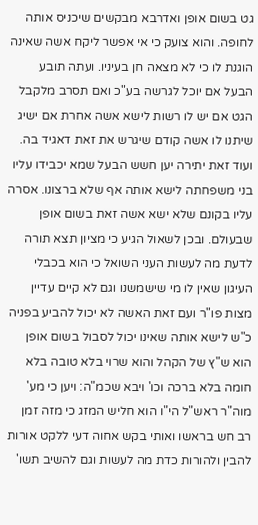גט בשום אופן ואדרבא מבקשים שיכניס אותה לחופה. והוא צועק כי אי אפשר ליקח אשה שאינה הוגנת לו כי לא מצאה חן בעיניו. ועתה תובע הבעל אם יוכל לגרשה בע"כ ואם תסרב מלקבל הגט אם יש לו רשות לישא אשה אחרת אם ישיג שיתנו לו אשה קודם שיגרש את זאת דאגיד בה. ועוד זאת יתירה יען חשש הבעל שמא יכבידו עליו בני משפחתה לישא אותה אף שלא ברצונו. אסרה עליו בקונם שלא ישא אשה זאת בשום אופן שבעולם. ובכן לשאול הגיע כי מציון תצא תורה לדעת מה לעשות העני השואל כי הוא בכבלי העיגון שאין לו מי שישמשנו וגם לא קיים עדיין מצות פו"ר ועם זאת האשה לא יכול להביע בפניה כ"ש לישא אותה שאינו יכול לסבול בשום אופן הוא ש"ץ של הקהל והוא שרוי בלא טובה בלא חומה בלא ברכה וכו' ויבא שכמ"ה: ויען כי מע' מוה"ר ראש"ל הי"ו הוא חליש המזג כי מזה זמן רב חש בראשו ואותי בקש אחוה דעי ללקט אורות להבין ולהורות כדת מה לעשות וגם להשיב תשו'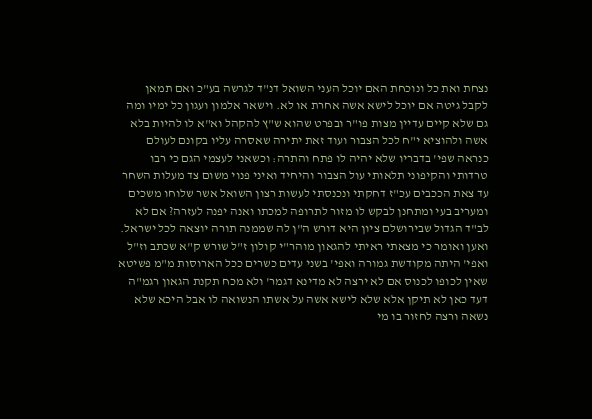נצחת ואת כל ונוכחת האם יוכל העני השואל דנ"ד לגרשה בע"כ ואם תמאן לקבל גיטה אם יוכל לישא אשה אחרת או לא. וישאר אלמון ועגון כל ימיו ומה גם שלא קיים עדיין מצות פו"ר ובפרט שהוא ש"ץ להקהל וא"א לו להיות בלא אשה ולהוציא י"ח לכל הצבור ועוד זאת יתירה שאסרה עליו בקונם לעולם כנראה שפי' בדבריו שלא יהיה לו פתח והתרה: וכשאני לעצמי הגם כי רבו טרדותי והקיפוני תלאותי עול הצבור והיחיד ואיני פנוי משום צד מעלות השחר עד צאת הככבים עכ"ז דחקתי ונכנסתי לעשות רצון השואל אשר שלוחו משכים ומעריב בעי ומתחנן לבקש לו מזור לתרופה למכתו ואנה יפנה לעזרה? אם לא לב"ד הגדול שבירושלם ציון היא דורש ה"ן לה שממנה תורה יוצאה לכל ישראל. ואען ואומר כי מצאתי ראיתי להגאון מוהר"י קולון ז"ל שורש ק"א שכתב וז"ל ואפי' היתה מקודשת גמורה ואפי' בשני עדים כשרים ככל הארוסות מ"מ פשיטא שאין לכופו לכנוס אם לא ירצה לא מדינא דגמר' ולא מכח תקנת הגאון רגמ"ה דעד כאן לא תיקן אלא שלא לישא אשה על אשתו הנשואה לו אבל היכא שלא נשאה ורצה לחזור בו מי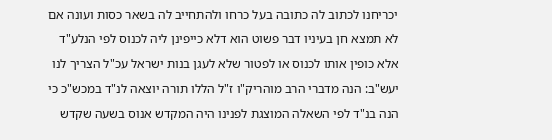יכריחנו לכתוב לה כתובה בעל כרחו ולהתחייב לה בשאר כסות ועונה אם לא תמצא חן בעיניו דבר פשוט הוא דלא כייפינן ליה לכנוס לפי הנלע"ד אלא כופין אותו לכנוס או לפטור שלא לעגן בנות ישראל עכ"ל הצריך לנו יעש"ב: הנה מדברי הרב מוהריק"ו ז"ל הללו תורה יוצאה לנ"ד במכש"כ כי הנה בנ"ד לפי השאלה המוצגת לפנינו היה המקדש אנוס בשעה שקדש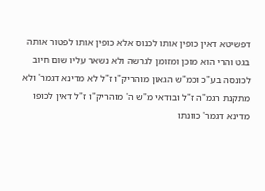דפשיטא דאין כופין אותו לכנוס אלא כופין אותו לפטור אותה בגט והרי הוא מוכן ומזומן לגרשה ולא נשאר עליו שום חיוב לכונסה בע"כ וכמ"ש הגאון מוהריק"ו ז"ל לא מדינא דגמר' ולא מתקנת רגמ"ה ז"ל ובודאי מ"ש ה' מוהריק"ו ז"ל דאין לכופו מדינא דגמר' כוונתו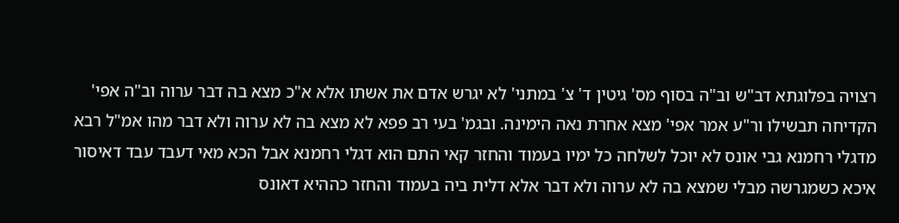רצויה בפלוגתא דב"ש וב"ה בסוף מס' גיטין ד' צ' במתני' לא יגרש אדם את אשתו אלא א"כ מצא בה דבר ערוה וב"ה אפי' הקדיחה תבשילו ור"ע אמר אפי' מצא אחרת נאה הימינה. ובגמ' בעי רב פפא לא מצא בה לא ערוה ולא דבר מהו אמ"ל רבא מדגלי רחמנא גבי אונס לא יוכל לשלחה כל ימיו בעמוד והחזר קאי התם הוא דגלי רחמנא אבל הכא מאי דעבד עבד דאיסור איכא כשמגרשה מבלי שמצא בה לא ערוה ולא דבר אלא דלית ביה בעמוד והחזר כההיא דאונס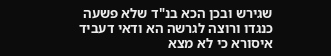שגירש ובכן הכא בנ"ד שלא פשעה כנגדו ורוצה לגרשה הא ודאי דעביד איסורא כי לא מצא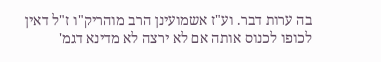בה ערות דבר. וע"ז אשמועינן הרב מוהריק"ו ז"ל דאין לכופו לכנוס אותה אם לא ירצה לא מדינא דגמ'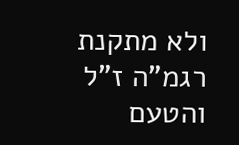ולא מתקנת רגמ"ה ז"ל והטעם